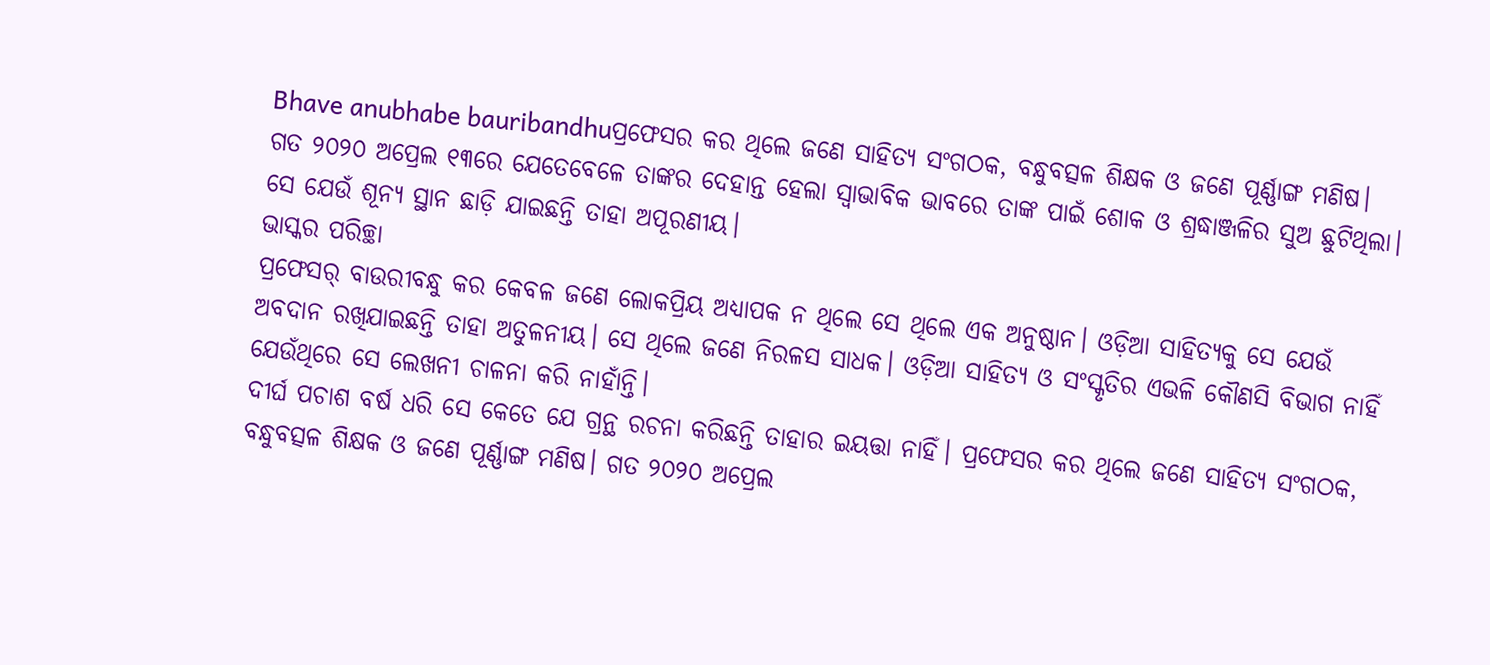Bhave anubhabe bauribandhuପ୍ରଫେସର କର ଥିଲେ ଜଣେ ସାହିତ୍ୟ ସଂଗଠକ, ବନ୍ଧୁବତ୍ସଳ ଶିକ୍ଷକ ଓ ଜଣେ ପୂର୍ଣ୍ଣାଙ୍ଗ ମଣିଷ। ଗତ ୨୦୨୦ ଅପ୍ରେଲ ୧୩ରେ ଯେତେବେଳେ ତାଙ୍କର ଦେହାନ୍ତ ହେଲା ସ୍ବାଭାବିକ ଭାବରେ ତାଙ୍କ ପାଇଁ ଶୋକ ଓ ଶ୍ରଦ୍ଧାଞ୍ଜଳିର ସୁଅ ଛୁଟିଥିଲା। ସେ ଯେଉଁ ଶୂନ୍ୟ ସ୍ଥାନ ଛାଡ଼ି ଯାଇଛନ୍ତି ତାହା ଅପୂରଣୀୟ।
ଭାସ୍କର ପରିଚ୍ଛା
ପ୍ରଫେସର୍ ବାଉରୀବନ୍ଧୁ କର କେବଳ ଜଣେ ଲୋକପ୍ରିୟ ଅଧ୍ୟାପକ ନ ଥିଲେ ସେ ଥିଲେ ଏକ ଅନୁଷ୍ଠାନ। ଓଡ଼ିଆ ସାହିତ୍ୟକୁ ସେ ଯେଉଁ ଅବଦାନ ରଖିଯାଇଛନ୍ତି ତାହା ଅତୁଳନୀୟ। ସେ ଥିଲେ ଜଣେ ନିରଳସ ସାଧକ। ଓଡ଼ିଆ ସାହିତ୍ୟ ଓ ସଂସ୍କୃତିର ଏଭଳି କୌଣସି ବିଭାଗ ନାହିଁ ଯେଉଁଥିରେ ସେ ଲେଖନୀ ଚାଳନା କରି ନାହାଁନ୍ତି।
ଦୀର୍ଘ ପଚାଶ ବର୍ଷ ଧରି ସେ କେତେ ଯେ ଗ୍ରନ୍ଥ ରଚନା କରିଛନ୍ତି ତାହାର ଇୟତ୍ତା ନାହିଁ। ପ୍ରଫେସର କର ଥିଲେ ଜଣେ ସାହିତ୍ୟ ସଂଗଠକ, ବନ୍ଧୁବତ୍ସଳ ଶିକ୍ଷକ ଓ ଜଣେ ପୂର୍ଣ୍ଣାଙ୍ଗ ମଣିଷ। ଗତ ୨୦୨୦ ଅପ୍ରେଲ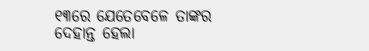୧୩ରେ ଯେତେବେଳେ ତାଙ୍କର ଦେହାନ୍ତ ହେଲା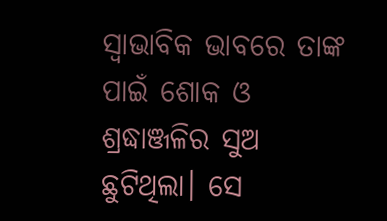ସ୍ବାଭାବିକ ଭାବରେ ତାଙ୍କ ପାଇଁ ଶୋକ ଓ ଶ୍ରଦ୍ଧାଞ୍ଜଳିର ସୁଅ ଛୁଟିଥିଲା। ସେ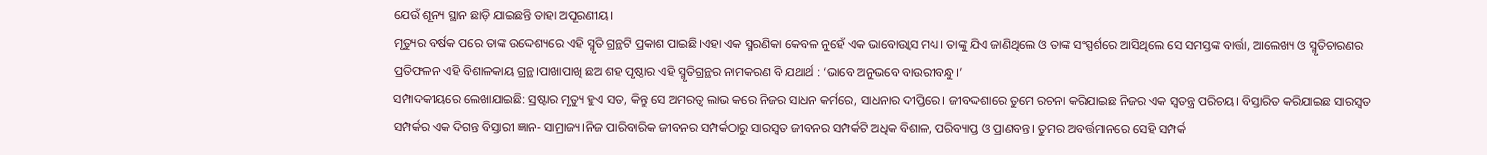ଯେଉଁ ଶୂନ୍ୟ ସ୍ଥାନ ଛାଡ଼ି ଯାଇଛନ୍ତି ତାହା ଅପୂରଣୀୟ।
ମୃତ୍ୟୁର ବର୍ଷକ ପରେ ତାଙ୍କ ଉଦ୍ଦେଶ୍ୟରେ ଏହି ସ୍ମୃତି ଗ୍ରନ୍ଥଟି ପ୍ରକାଶ ପାଇଛି।ଏହା ଏକ ସ୍ମରଣିକା କେବଳ ନୁହେଁ ଏକ ଭାବୋଉ୍ୱାସ ମଧ୍ୟ। ତାଙ୍କୁ ଯିଏ ଜାଣିଥିଲେ ଓ ତାଙ୍କ ସଂସ୍ପର୍ଶରେ ଆସିଥିଲେ ସେ ସମସ୍ତଙ୍କ ବାର୍ତ୍ତା, ଆଲେଖ୍ୟ ଓ ସ୍ମୃତିଚାରଣର ପ୍ରତିଫଳନ ଏହି ବିଶାଳକାୟ ଗ୍ରନ୍ଥ।ପାଖାପାଖି ଛଅ ଶହ ପୃଷ୍ଠାର ଏହି ସ୍ମୃତିଗ୍ରନ୍ଥର ନାମକରଣ ବି ଯଥାର୍ଥ : ‘ଭାବେ ଅନୁଭବେ ବାଉରୀବନ୍ଧୁ।’
ସମ୍ପାଦକୀୟରେ ଲେଖାଯାଇଛି: ସ୍ରଷ୍ଟାର ମୃତ୍ୟୁ ହୁଏ ସତ, କିନ୍ତୁ ସେ ଅମରତ୍ଵ ଲାଭ କରେ ନିଜର ସାଧନ କର୍ମରେ, ସାଧନାର ଦୀପ୍ତିରେ। ଜୀବଦ୍ଦଶାରେ ତୁମେ ରଚନା କରିଯାଇଛ ନିଜର ଏକ ସ୍ବତନ୍ତ୍ର ପରିଚୟ। ବିସ୍ତାରିତ କରିଯାଇଛ ସାରସ୍ୱତ ସମ୍ପର୍କର ଏକ ଦିଗନ୍ତ ବିସ୍ତାରୀ ଜ୍ଞାନ- ସାମ୍ରାଜ୍ୟ।ନିଜ ପାରିବାରିକ ଜୀବନର ସମ୍ପର୍କଠାରୁ ସାରସ୍ୱତ ଜୀବନର ସମ୍ପର୍କଟି ଅଧିକ ବିଶାଳ, ପରିବ୍ୟାପ୍ତ ଓ ପ୍ରାଣବନ୍ତ। ତୁମର ଅବର୍ତ୍ତମାନରେ ସେହି ସମ୍ପର୍କ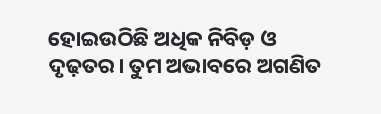ହୋଇଉଠିଛି ଅଧିକ ନିବିଡ଼ ଓ ଦୃଢ଼ତର। ତୁମ ଅଭାବରେ ଅଗଣିତ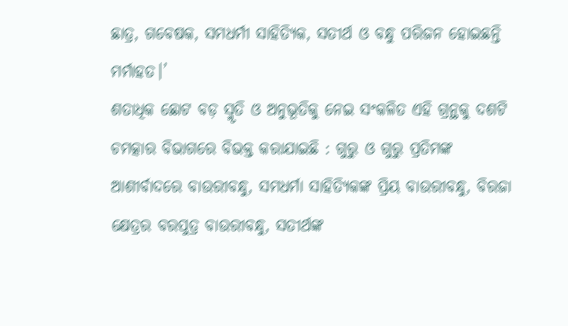ଛାତ୍ର, ଗବେଷକ, ସମଧର୍ମୀ ସାହିତ୍ୟିକ, ସତୀର୍ଥ ଓ ବନ୍ଧୁ ପରିଜନ ହୋଇଛନ୍ତି ମର୍ମାହତ।’
ଶତାଧିକ ଛୋଟ ବଡ଼ ସ୍ମୃତି ଓ ଅନୁଭୂତିକୁ ନେଇ ସଂକଳିତ ଏହି ଗ୍ରନ୍ଥକୁ ଦଶଟି ଚମତ୍କାର ବିଭାଗରେ ବିଭକ୍ତ କରାଯାଇଛି : ଗୁରୁ ଓ ଗୁରୁ ପ୍ରତିମଙ୍କ ଆଶୀର୍ବାଦରେ ବାଉରୀବନ୍ଧୁ, ସମଧର୍ମା ସାହିତ୍ୟିକଙ୍କ ପ୍ରିୟ ବାଉରୀବନ୍ଧୁ, ବିରଜା କ୍ଷେତ୍ରର ବରପୁତ୍ର ବାଉରୀବନ୍ଧୁ, ସତୀର୍ଥଙ୍କ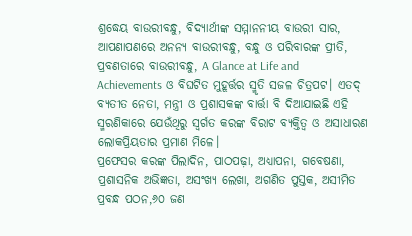ଶ୍ରଦ୍ଧେୟ ବାଉରୀବନ୍ଧୁ, ବିଦ୍ୟାର୍ଥୀଙ୍କ ସମ୍ମାନନୀୟ ବାଉରୀ ସାର, ଆପଣାପଣରେ ଅନନ୍ୟ ବାଉରୀବନ୍ଧୁ, ବନ୍ଧୁ ଓ ପରିବାରଙ୍କ ପ୍ରୀତି, ପ୍ରବଣତାରେ ବାଉରୀବନ୍ଧୁ, A Glance at Life and Achievements ଓ ବିଘଟିତ ମୁହୂର୍ତ୍ତର ସ୍ମୃତି ସଜଳ ଚିତ୍ରପଟ। ଏତଦ୍ ବ୍ୟତୀତ ନେତା, ମନ୍ତ୍ରୀ ଓ ପ୍ରଶାସକଙ୍କ ବାର୍ତ୍ତା ବି ଦିଆଯାଇଛି ଏହି ସ୍ମରଣିକାରେ ଯେଉଁଥିରୁ ସ୍ବର୍ଗତ କରଙ୍କ ବିରାଟ ବ୍ୟକ୍ତିତ୍ୱ ଓ ଅସାଧାରଣ ଲୋକପ୍ରିୟତାର ପ୍ରମାଣ ମିଳେ।
ପ୍ରଫେସର କରଙ୍କ ପିଲାଦିନ, ପାଠପଢ଼ା, ଅଧ୍ୟାପନା, ଗବେଷଣା, ପ୍ରଶାସନିକ ଅଭିଜ୍ଞତା, ଅସଂଖ୍ୟ ଲେଖା, ଅଗଣିତ ପୁସ୍ତକ, ଅସୀମିତ ପ୍ରବନ୍ଧ ପଠନ,୬୦ ଜଣ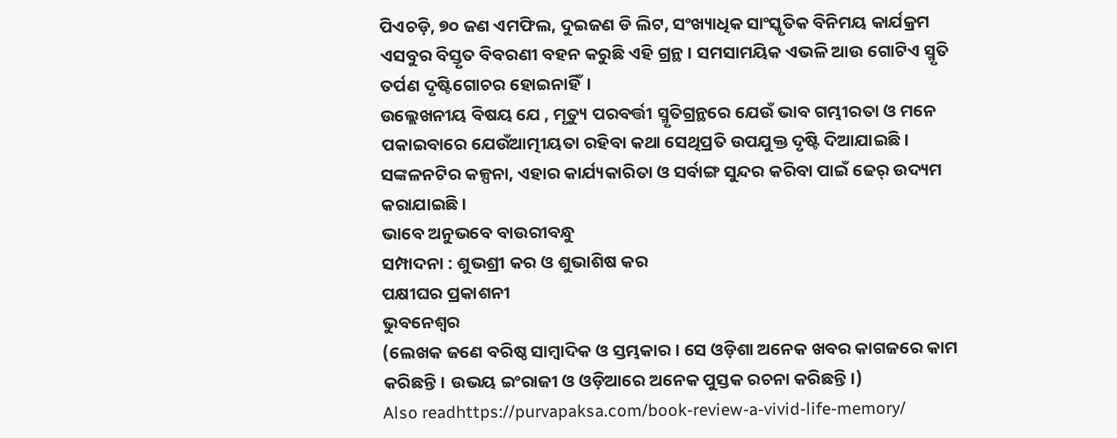ପିଏଚଡ଼ି, ୭୦ ଜଣ ଏମଫିଲ, ଦୁଇଜଣ ଡି ଲିଟ, ସଂଖ୍ୟାଧିକ ସାଂସ୍କୃତିକ ବିନିମୟ କାର୍ଯକ୍ରମ ଏସବୁର ବିସ୍ତୃତ ବିବରଣୀ ବହନ କରୁଛି ଏହି ଗ୍ରନ୍ଥ। ସମସାମୟିକ ଏଭଳି ଆଉ ଗୋଟିଏ ସ୍ମୃତି ତର୍ପଣ ଦୃଷ୍ଟିଗୋଚର ହୋଇନାହିଁ।
ଉଲ୍ଲେଖନୀୟ ବିଷୟ ଯେ , ମୃତ୍ୟୁ ପରବର୍ତ୍ତୀ ସ୍ମୃତିଗ୍ରନ୍ଥରେ ଯେଉଁ ଭାବ ଗମ୍ଭୀରତା ଓ ମନେ ପକାଇବାରେ ଯେଉଁଆତ୍ମୀୟତା ରହିବା କଥା ସେଥିପ୍ରତି ଉପଯୁକ୍ତ ଦୃଷ୍ଟି ଦିଆଯାଇଛି। ସଙ୍କଳନଟିର କଳ୍ପନା, ଏହାର କାର୍ଯ୍ୟକାରିତା ଓ ସର୍ବାଙ୍ଗ ସୁନ୍ଦର କରିବା ପାଇଁ ଢେର୍ ଉଦ୍ୟମ କରାଯାଇଛି ।
ଭାବେ ଅନୁଭବେ ବାଉରୀବନ୍ଧୁ
ସମ୍ପାଦନା : ଶୁଭଶ୍ରୀ କର ଓ ଶୁଭାଶିଷ କର
ପକ୍ଷୀଘର ପ୍ରକାଶନୀ
ଭୁବନେଶ୍ଵର
(ଲେଖକ ଜଣେ ବରିଷ୍ଠ ସାମ୍ବାଦିକ ଓ ସ୍ତମ୍ଭକାର। ସେ ଓଡ଼ିଶା ଅନେକ ଖବର କାଗଜରେ କାମ କରିଛନ୍ତି। ଉଭୟ ଇଂରାଜୀ ଓ ଓଡ଼ିଆରେ ଅନେକ ପୁସ୍ତକ ରଚନା କରିଛନ୍ତି।)
Also readhttps://purvapaksa.com/book-review-a-vivid-life-memory/